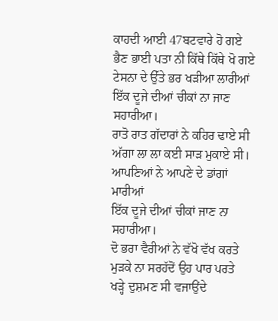ਕਾਹਦੀ ਆਈ 47ਬਟਵਾਰੇ ਹੋ ਗਏ
ਭੈਣ ਭਾਈ ਪਤਾ ਨੀ ਕਿੱਥੇ ਕਿੱਥੇ ਖੋ ਗਏ
ਟੇਸਨਾ ਦੇ ਉੱਤੇ ਭਰ ਖੜੀਆ ਲਾਰੀਆਂ
ਇੱਕ ਦੂਜੇ ਦੀਆਂ ਚੀਕਾਂ ਨਾ ਜਾਣ ਸਹਾਰੀਆ।
ਰਾਤੋ ਰਾਤ ਗੱਦਾਰਾਂ ਨੇ ਕਹਿਰ ਢਾਏ ਸੀ
ਅੱਗਾ ਲਾ ਲਾ ਕਈ ਸਾੜ ਮੁਕਾਏ ਸੀ।
ਆਪਣਿਆਂ ਨੇ ਆਪਣੇ ਦੇ ਡਾਂਗਾਂ ਮਾਰੀਆਂ
ਇੱਕ ਦੂਜੇ ਦੀਆਂ ਚੀਕਾਂ ਜਾਣ ਨਾ ਸਹਾਰੀਆ।
ਦੋ ਭਰਾ ਵੈਰੀਆਂ ਨੇ ਵੱਖੋ ਵੱਖ ਕਰਤੇ
ਮੁੜਕੇ ਨਾ ਸਰਹੱਦੋਂ ਉਹ ਪਾਰ ਪਰਤੇ
ਖੜ੍ਹੇ ਦੁਸ਼ਮਣ ਸੀ ਵਜਾਉਂਦੇ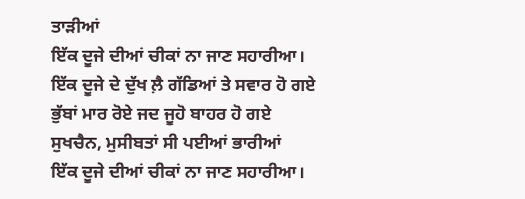ਤਾੜੀਆਂ
ਇੱਕ ਦੂਜੇ ਦੀਆਂ ਚੀਕਾਂ ਨਾ ਜਾਣ ਸਹਾਰੀਆ।
ਇੱਕ ਦੂਜੇ ਦੇ ਦੁੱਖ ਲ਼ੈ ਗੱਡਿਆਂ ਤੇ ਸਵਾਰ ਹੋ ਗਏ
ਭੁੱਬਾਂ ਮਾਰ ਰੋਏ ਜਦ ਜੂਹੋ ਬਾਹਰ ਹੋ ਗਏ
ਸੁਖਚੈਨ, ਮੁਸੀਬਤਾਂ ਸੀ ਪਈਆਂ ਭਾਰੀਆਂ
ਇੱਕ ਦੂਜੇ ਦੀਆਂ ਚੀਕਾਂ ਨਾ ਜਾਣ ਸਹਾਰੀਆ।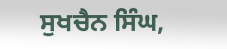ਸੁਖਚੈਨ ਸਿੰਘ,